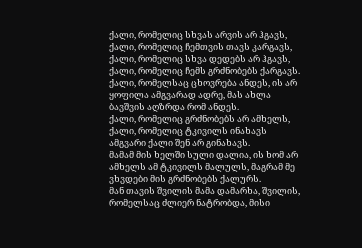ქალი, რომელიც სხვას არვის არ ჰგავს, ქალი, რომელიც ჩემთვის თავს კარგავს, ქალი, რომელიც სხვა დედებს არ ჰგავს, ქალი, რომელიც ჩემს გრძნობებს ქარგავს.
ქალი, რომელსაც ცხოვრება ანდეს, ის არ ყოფილა ამგვარად ადრე, მას ახლა ბავშვის აღზრდა რომ ანდეს.
ქალი, რომელიც გრძნობებს არ ამხელს, ქალი, რომელიც ტკივილს ინახავს ამგვარი ქალი შენ არ გინახავს.
მამამ მის ხელში სული დალია, ის ხომ არ ამხელს ამ ტკივილს მალულს, მაგრამ მე ვხვდები მის გრძნობებს ქალურს.
მან თავის შვილის მამა დამარხა, შვილის, რომელსაც ძლიერ ნატრობდა, მისი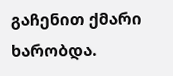გაჩენით ქმარი ხარობდა.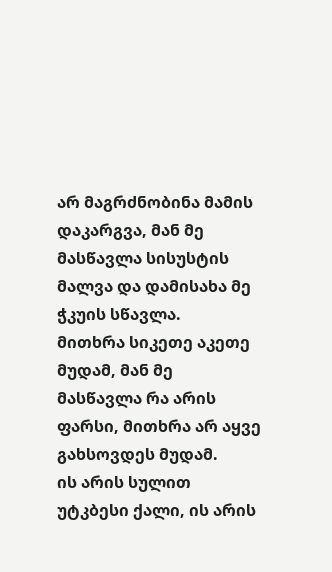არ მაგრძნობინა მამის დაკარგვა, მან მე მასწავლა სისუსტის მალვა და დამისახა მე ჭკუის სწავლა.
მითხრა სიკეთე აკეთე მუდამ, მან მე მასწავლა რა არის ფარსი, მითხრა არ აყვე გახსოვდეს მუდამ.
ის არის სულით უტკბესი ქალი, ის არის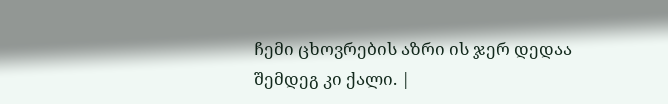ჩემი ცხოვრების აზრი ის ჯერ დედაა შემდეგ კი ქალი. |